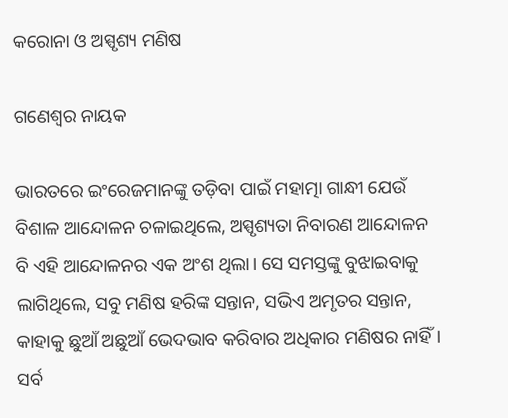କରୋନା ଓ ଅସ୍ପୃଶ୍ୟ ମଣିଷ

ଗଣେଶ୍ୱର ନାୟକ

ଭାରତରେ ଇଂରେଜମାନଙ୍କୁ ତଡ଼ିବା ପାଇଁ ମହାତ୍ମା ଗାନ୍ଧୀ ଯେଉଁ ବିଶାଳ ଆନ୍ଦୋଳନ ଚଳାଇଥିଲେ, ଅସ୍ପୃଶ୍ୟତା ନିବାରଣ ଆନ୍ଦୋଳନ ବି ଏହି ଆନ୍ଦୋଳନର ଏକ ଅଂଶ ଥିଲା। ସେ ସମସ୍ତଙ୍କୁ ବୁଝାଇବାକୁ ଲାଗିଥିଲେ, ସବୁ ମଣିଷ ହରିଙ୍କ ସନ୍ତାନ, ସଭିଏ ଅମୃତର ସନ୍ତାନ, କାହାକୁ ଛୁଆଁ ଅଛୁଆଁ ଭେଦଭାବ କରିବାର ଅଧିକାର ମଣିଷର ନାହିଁ। ସର୍ବ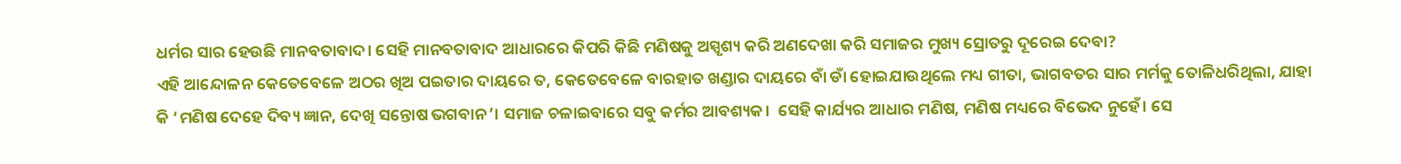ଧର୍ମର ସାର ହେଉଛି ମାନବତାବାଦ। ସେହି ମାନବତାବାଦ ଆଧାରରେ କିପରି କିଛି ମଣିଷକୁ ଅସ୍ପୃଶ୍ୟ କରି ଅଣଦେଖା କରି ସମାଜର ମୁଖ୍ୟ ସ୍ରୋତରୁ ଦୂରେଇ ଦେବା?
ଏହି ଆନ୍ଦୋଳନ କେତେବେଳେ ଅଠର ଖିଅ ପଇତାର ଦାୟରେ ତ, କେତେବେଳେ ବାରହାତ ଖଣ୍ଡାର ଦାୟରେ ବାଁ ଡାଁ ହୋଇଯାଉଥିଲେ ମଧ୍ୟ ଗୀତା, ଭାଗବତର ସାର ମର୍ମକୁ ତୋଳିଧରିଥିଲା, ଯାହା କି ‘ମଣିଷ ଦେହେ ଦିବ୍ୟ ଜ୍ଞାନ, ଦେଖି ସନ୍ତୋଷ ଭଗବାନ’। ସମାଜ ଚଳାଇବାରେ ସବୁ କର୍ମର ଆବଶ୍ୟକ।  ସେହି କାର୍ଯ୍ୟର ଆଧାର ମଣିଷ, ମଣିଷ ମଧ୍ୟରେ ବିଭେଦ ନୁହେଁ। ସେ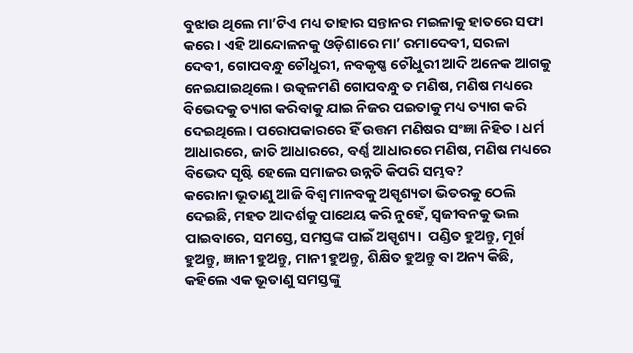ବୁଝାଉ ଥିଲେ ମା’ଟିଏ ମଧ୍ୟ ତାହାର ସନ୍ତାନର ମଇଳାକୁ ହାତରେ ସଫା କରେ। ଏହି ଆନ୍ଦୋଳନକୁ ଓଡ଼ିଶାରେ ମା’ ରମାଦେବୀ, ସରଳା ଦେବୀ, ଗୋପବନ୍ଧୁ ଚୌଧୁରୀ, ନବକୃଷ୍ଣ ଚୌଧୁରୀ ଆଦି ଅନେକ ଆଗକୁ ନେଇଯାଇଥିଲେ। ଉତ୍କଳମଣି ଗୋପବନ୍ଧୁ ତ ମଣିଷ, ମଣିଷ ମଧ୍ୟରେ ବିଭେଦକୁ ତ୍ୟାଗ କରିବାକୁ ଯାଇ ନିଜର ପଇତାକୁ ମଧ୍ୟ ତ୍ୟାଗ କରି ଦେଇଥିଲେ। ପରୋପକାରରେ ହିଁ ଉତ୍ତମ ମଣିଷର ସଂଜ୍ଞା ନିହିତ। ଧର୍ମ ଆଧାରରେ, ଜାତି ଆଧାରରେ, ବର୍ଣ୍ଣ ଆଧାରରେ ମଣିଷ, ମଣିଷ ମଧ୍ୟରେ ବିଭେଦ ସୃଷ୍ଟି ହେଲେ ସମାଜର ଉନ୍ନତି କିପରି ସମ୍ଭବ?
କରୋନା ଭୂତାଣୁ ଆଜି ବିଶ୍ୱ ମାନବକୁ ଅସ୍ପୃଶ୍ୟତା ଭିତରକୁ ଠେଲି ଦେଇଛି, ମହତ ଆଦର୍ଶକୁ ପାଥେୟ କରି ନୁହେଁ, ସ୍ବଜୀବନକୁ ଭଲ ପାଇବାରେ, ସମସ୍ତେ, ସମସ୍ତଙ୍କ ପାଇଁ ଅସ୍ପୃଶ୍ୟ।  ପଣ୍ଡିତ ହୁଅନ୍ତୁ, ମୂର୍ଖ ହୁଅନ୍ତୁ, ଜ୍ଞାନୀ ହୁଅନ୍ତୁ, ମାନୀ ହୁଅନ୍ତୁ, ଶିକ୍ଷିତ ହୁଅନ୍ତୁ ବା ଅନ୍ୟ କିଛି, କହିଲେ ଏକ ଭୂତାଣୁ ସମସ୍ତଙ୍କୁ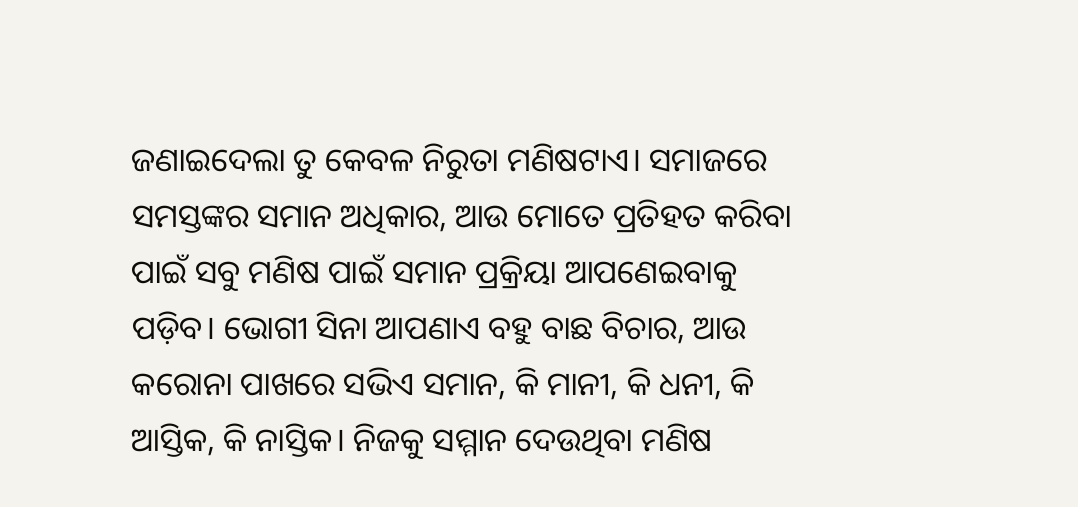ଜଣାଇଦେଲା ତୁ କେବଳ ନିରୁତା ମଣିଷଟାଏ। ସମାଜରେ ସମସ୍ତଙ୍କର ସମାନ ଅଧିକାର, ଆଉ ମୋତେ ପ୍ରତିହତ କରିବା ପାଇଁ ସବୁ ମଣିଷ ପାଇଁ ସମାନ ପ୍ରକ୍ରିୟା ଆପଣେଇବାକୁ ପଡ଼ିବ। ଭୋଗୀ ସିନା ଆପଣାଏ ବହୁ ବାଛ ବିଚାର, ଆଉ କରୋନା ପାଖରେ ସଭିଏ ସମାନ, କି ମାନୀ, କି ଧନୀ, କି ଆସ୍ତିକ, କି ନାସ୍ତିକ। ନିଜକୁ ସମ୍ମାନ ଦେଉଥିବା ମଣିଷ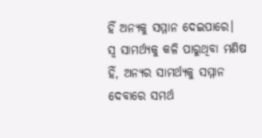ହିଁ ଅନ୍ୟକୁ ସମ୍ମାନ ଦେଇପାରେ। ସ୍ବ ସାମର୍ଥ୍ୟକୁ କଳି ପାରୁଥିବା ମଣିଷ ହିଁ, ଅନ୍ୟର ସାମର୍ଥ୍ୟକୁ ସମ୍ମାନ ଦେବାରେ ସମର୍ଥ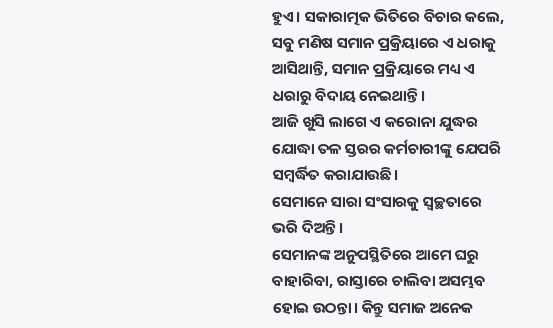ହୁଏ। ସକାରାତ୍ମକ ଭିତିରେ ବିଚାର କଲେ, ସବୁ ମଣିଷ ସମାନ ପ୍ରକ୍ରିୟାରେ ଏ ଧରାକୁ ଆସିଥାନ୍ତି, ସମାନ ପ୍ରକ୍ରିୟାରେ ମଧ୍ୟ ଏ ଧରାରୁ ବିଦାୟ ନେଇଥାନ୍ତି।
ଆଜି ଖୁସି ଲାଗେ ଏ କରୋନା ଯୁଦ୍ଧର ଯୋଦ୍ଧା ତଳ ସ୍ତରର କର୍ମଚାରୀଙ୍କୁ ଯେପରି ସମ୍ବର୍ଦ୍ଧିତ କରାଯାଉଛି।
ସେମାନେ ସାରା ସଂସାରକୁ ସ୍ବଚ୍ଛତାରେ ଭରି ଦିଅନ୍ତି।
ସେମାନଙ୍କ ଅନୁପସ୍ଥିତିରେ ଆମେ ଘରୁ ବାହାରିବା, ରାସ୍ତାରେ ଚାଲିବା ଅସମ୍ଭବ ହୋଇ ଉଠନ୍ତା। କିନ୍ତୁ ସମାଜ ଅନେକ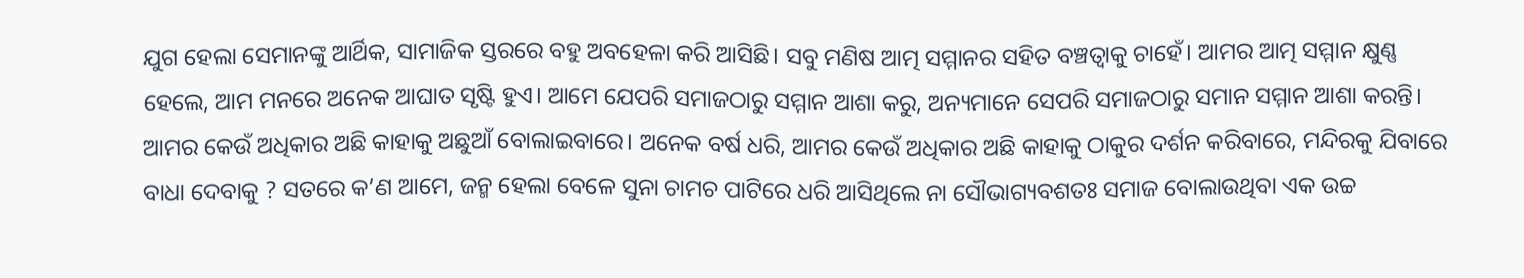ଯୁଗ ହେଲା ସେମାନଙ୍କୁ ଆର୍ଥିକ, ସାମାଜିକ ସ୍ତରରେ ବହୁ ଅବହେଳା କରି ଆସିଛି। ସବୁ ମଣିଷ ଆତ୍ମ ସମ୍ମାନର ସହିତ ବଞ୍ଚତ୍ବାକୁ ଚାହେଁ। ଆମର ଆତ୍ମ ସମ୍ମାନ କ୍ଷୁଣ୍ଣ ହେଲେ, ଆମ ମନରେ ଅନେକ ଆଘାତ ସୃଷ୍ଟି ହୁଏ। ଆମେ ଯେପରି ସମାଜଠାରୁ ସମ୍ମାନ ଆଶା କରୁ, ଅନ୍ୟମାନେ ସେପରି ସମାଜଠାରୁ ସମାନ ସମ୍ମାନ ଆଶା କରନ୍ତି। ଆମର କେଉଁ ଅଧିକାର ଅଛି କାହାକୁ ଅଛୁଆଁ ବୋଲାଇବାରେ। ଅନେକ ବର୍ଷ ଧରି, ଆମର କେଉଁ ଅଧିକାର ଅଛି କାହାକୁ ଠାକୁର ଦର୍ଶନ କରିବାରେ, ମନ୍ଦିରକୁ ଯିବାରେ ବାଧା ଦେବାକୁ ? ସତରେ କ’ଣ ଆମେ, ଜନ୍ମ ହେଲା ବେଳେ ସୁନା ଚାମଚ ପାଟିରେ ଧରି ଆସିଥିଲେ ନା ସୌଭାଗ୍ୟବଶତଃ ସମାଜ ବୋଲାଉଥିବା ଏକ ଉଚ୍ଚ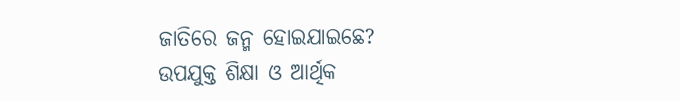ଜାତିରେ ଜନ୍ମ ହୋଇଯାଇଛେ?
ଉପଯୁକ୍ତ ଶିକ୍ଷା ଓ ଆର୍ଥିକ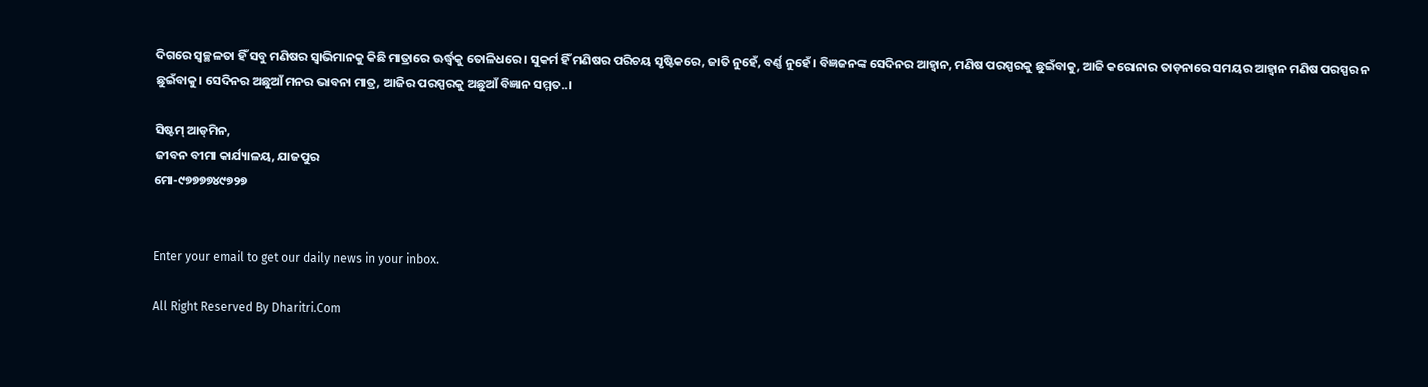ଦିଗରେ ସ୍ବଚ୍ଛଳତା ହିଁ ସବୁ ମଣିଷର ସ୍ବାଭିମାନକୁ କିଛି ମାତ୍ରାରେ ଊର୍ଦ୍ଧ୍ୱକୁ ତୋଳିଧରେ। ସୁକର୍ମ ହିଁ ମଣିଷର ପରିଚୟ ସୃଷ୍ଟିକରେ, ଜାତି ନୁହେଁ, ବର୍ଣ୍ଣ ନୁହେଁ। ବିଜ୍ଞଜନଙ୍କ ସେଦିନର ଆହ୍ବାନ, ମଣିଷ ପରସ୍ପରକୁ ଛୁଇଁବାକୁ, ଆଜି କରୋନାର ତାଡ଼ନାରେ ସମୟର ଆହ୍ବାନ ମଣିଷ ପରସ୍ପର ନ ଛୁଇଁବାକୁ। ସେଦିନର ଅଛୁଆଁ ମନର ଭାବନା ମାତ୍ର, ଆଜିର ପରସ୍ପରକୁ ଅଛୁଆଁ ବିଜ୍ଞାନ ସମ୍ମତ..।

ସିଷ୍ଟମ୍‌ ଆଡ୍‌ମିନ,
ଜୀବନ ବୀମା କାର୍ଯ୍ୟାଳୟ, ଯାଜପୁର
ମୋ-୯୭୭୭୭୪୯୭୨୭


Enter your email to get our daily news in your inbox.

All Right Reserved By Dharitri.Com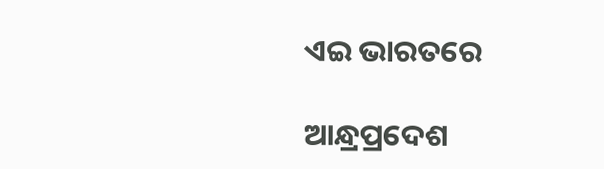ଏଇ ଭାରତରେ

ଆନ୍ଧ୍ରପ୍ରଦେଶ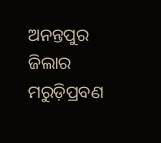ଅନନ୍ତପୁର ଜିଲାର ମରୁଡ଼ିପ୍ରବଣ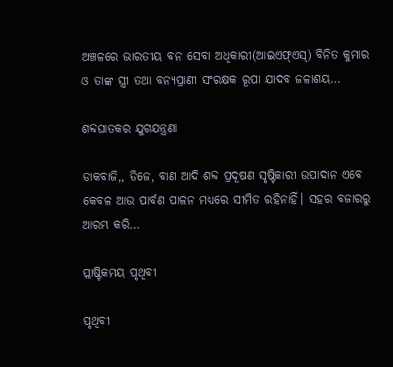ଅଞ୍ଚଳରେ ଭାରତୀୟ ବନ ସେବା ଅଧିକାରୀ(ଆଇଏଫ୍‌ଏସ୍‌) ବିନିତ କୁମାର ଓ ତାଙ୍କ ସ୍ତ୍ରୀ ତଥା ବନ୍ୟପ୍ରାଣୀ ସଂରକ୍ଷକ ରୂପା ଯାଦବ ଜଳାଶୟ…

ଶବ୍ଦଘାତକର ଯୁଗଯନ୍ତ୍ରଣା

ଡାକବାଜି,, ଡିଜେ, ବାଣ ଆଦି ଶବ୍ଦ ପ୍ରଦୂଷଣ ସୃଷ୍ଟିକାରୀ ଉପାଦାନ ଏବେ କେବଳ ଆଉ ପାର୍ବଣ ପାଳନ ମଧ୍ୟରେ ସୀମିତ ରହିନାହିଁ। ସହର ବଜାରରୁ ଆରମ୍ଭ କରି…

ପ୍ଲାଷ୍ଟିକମୟ ପୃଥିବୀ

ପୃଥିବୀ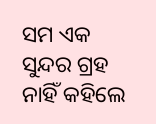ସମ ଏକ ସୁନ୍ଦର ଗ୍ରହ ନାହିଁ କହିଲେ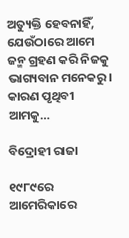ଅତ୍ୟୁକ୍ତି ହେବନାହିଁ, ଯେଉଁଠାରେ ଆମେ ଜନ୍ମ ଗ୍ରହଣ କରି ନିଜକୁ ଭାଗ୍ୟବାନ ମନେକରୁ। କାରଣ ପୃଥିବୀ ଆମକୁ…

ବିଦ୍ରୋହୀ ରାଜା

୧୯୮୯ରେ ଆମେରିକାରେ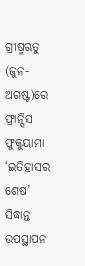ଗ୍ରୀଷ୍ମଋତୁ (ଜୁନ-ଅଗଷ୍ଟ)ରେ ଫ୍ରାନ୍ସିସ ଫୁକୁୟାମା ‘ଇତିହାସର ଶେଷ’ ସିଦ୍ଧାନ୍ତ ଉପସ୍ଥାପନ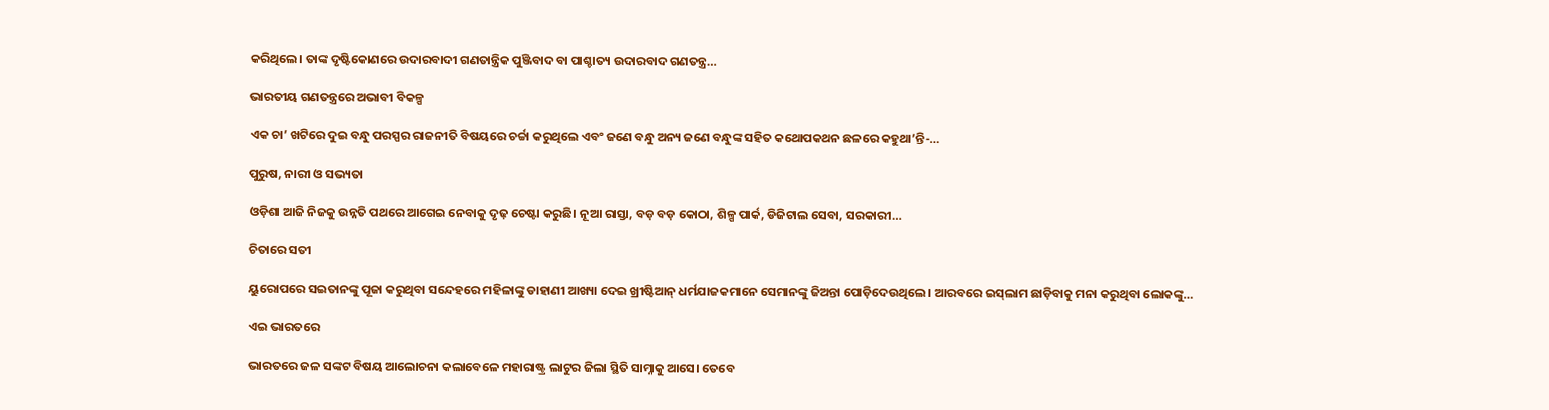କରିଥିଲେ। ତାଙ୍କ ଦୃଷ୍ଟିକୋଣରେ ଉଦାରବାଦୀ ଗଣତାନ୍ତ୍ରିକ ପୁଞ୍ଜିବାଦ ବା ପାଶ୍ଚାତ୍ୟ ଉଦାରବାଦ ଗଣତନ୍ତ୍ର…

ଭାରତୀୟ ଗଣତନ୍ତ୍ରରେ ଅଭାବୀ ବିକଳ୍ପ

ଏକ ଚା’ ଖଟିରେ ଦୁଇ ବନ୍ଧୁ ପରସ୍ପର ରାଜନୀତି ବିଷୟରେ ଚର୍ଚ୍ଚା କରୁଥିଲେ ଏବଂ ଜଣେ ବନ୍ଧୁ ଅନ୍ୟ ଜଣେ ବନ୍ଧୁଙ୍କ ସହିତ କଥୋପକଥନ ଛଳରେ କହୁଥା’ନ୍ତି-…

ପୁରୁଷ, ନାରୀ ଓ ସଭ୍ୟତା

ଓଡ଼ିଶା ଆଜି ନିଜକୁ ଉନ୍ନତି ପଥରେ ଆଗେଇ ନେବାକୁ ଦୃଢ଼ ଚେଷ୍ଟା କରୁଛି। ନୂଆ ରାସ୍ତା, ବଡ଼ ବଡ଼ କୋଠା, ଶିଳ୍ପ ପାର୍କ, ଡିଜିଟାଲ ସେବା, ସରକାରୀ…

ଚିତାରେ ସତୀ

ୟୁରୋପରେ ସଇତାନଙ୍କୁ ପୂଜା କରୁଥିବା ସନ୍ଦେହରେ ମହିଳାଙ୍କୁ ଡାହାଣୀ ଆଖ୍ୟା ଦେଇ ଖ୍ରୀଷ୍ଟିଆନ୍‌ ଧର୍ମଯାଜକମାନେ ସେମାନଙ୍କୁ ଜିଅନ୍ତା ପୋଡ଼ିଦେଉଥିଲେ। ଆରବରେ ଇସ୍‌ଲାମ ଛାଡ଼ିବାକୁ ମନା କରୁଥିବା ଲୋକଙ୍କୁ…

ଏଇ ଭାରତରେ

ଭାରତରେ ଜଳ ସଙ୍କଟ ବିଷୟ ଆଲୋଚନା କଲାବେଳେ ମହାରାଷ୍ଟ୍ର ଲାଟୁର ଜିଲା ସ୍ଥିତି ସାମ୍ନାକୁ ଆସେ। ତେବେ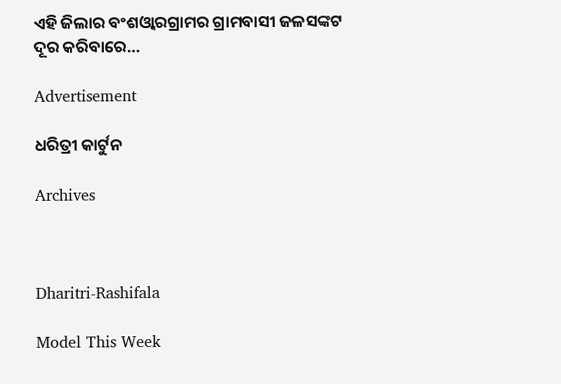ଏହି ଜିଲାର ବଂଶଓ୍ବାରଗ୍ରାମର ଗ୍ରାମବାସୀ ଜଳସଙ୍କଟ ଦୂର କରିବାରେ…

Advertisement

ଧରିତ୍ରୀ କାର୍ଟୁନ

Archives



Dharitri-Rashifala

Model This Week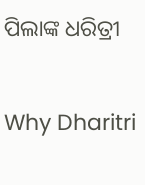ପିଲାଙ୍କ ଧରିତ୍ରୀ

Why Dharitri